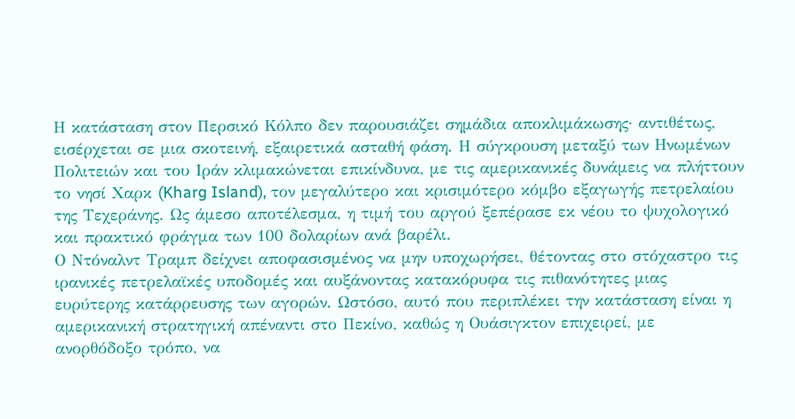Η κατάσταση στον Περσικό Κόλπο δεν παρουσιάζει σημάδια αποκλιμάκωσης· αντιθέτως, εισέρχεται σε μια σκοτεινή, εξαιρετικά ασταθή φάση. Η σύγκρουση μεταξύ των Ηνωμένων Πολιτειών και του Ιράν κλιμακώνεται επικίνδυνα, με τις αμερικανικές δυνάμεις να πλήττουν το νησί Χαρκ (Kharg Island), τον μεγαλύτερο και κρισιμότερο κόμβο εξαγωγής πετρελαίου της Τεχεράνης. Ως άμεσο αποτέλεσμα, η τιμή του αργού ξεπέρασε εκ νέου το ψυχολογικό και πρακτικό φράγμα των 100 δολαρίων ανά βαρέλι.
Ο Ντόναλντ Τραμπ δείχνει αποφασισμένος να μην υποχωρήσει, θέτοντας στο στόχαστρο τις ιρανικές πετρελαϊκές υποδομές και αυξάνοντας κατακόρυφα τις πιθανότητες μιας ευρύτερης κατάρρευσης των αγορών. Ωστόσο, αυτό που περιπλέκει την κατάσταση είναι η αμερικανική στρατηγική απέναντι στο Πεκίνο, καθώς η Ουάσιγκτον επιχειρεί, με ανορθόδοξο τρόπο, να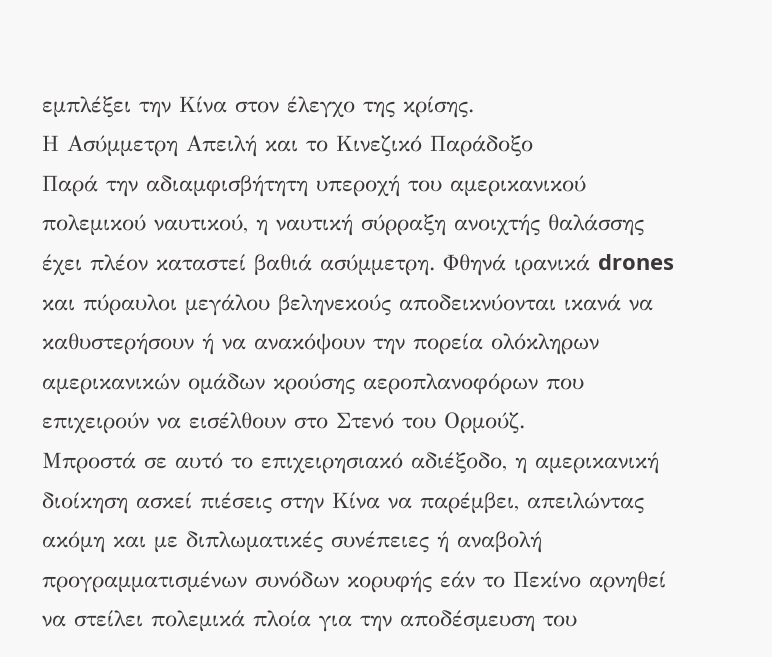εμπλέξει την Κίνα στον έλεγχο της κρίσης.
Η Ασύμμετρη Απειλή και το Κινεζικό Παράδοξο
Παρά την αδιαμφισβήτητη υπεροχή του αμερικανικού πολεμικού ναυτικού, η ναυτική σύρραξη ανοιχτής θαλάσσης έχει πλέον καταστεί βαθιά ασύμμετρη. Φθηνά ιρανικά drones και πύραυλοι μεγάλου βεληνεκούς αποδεικνύονται ικανά να καθυστερήσουν ή να ανακόψουν την πορεία ολόκληρων αμερικανικών ομάδων κρούσης αεροπλανοφόρων που επιχειρούν να εισέλθουν στο Στενό του Ορμούζ.
Μπροστά σε αυτό το επιχειρησιακό αδιέξοδο, η αμερικανική διοίκηση ασκεί πιέσεις στην Κίνα να παρέμβει, απειλώντας ακόμη και με διπλωματικές συνέπειες ή αναβολή προγραμματισμένων συνόδων κορυφής εάν το Πεκίνο αρνηθεί να στείλει πολεμικά πλοία για την αποδέσμευση του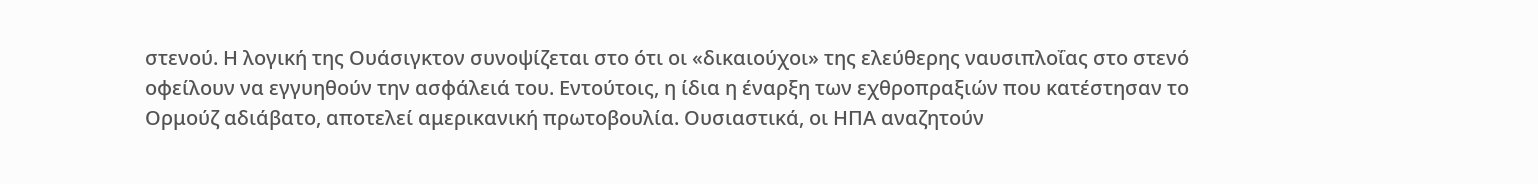στενού. Η λογική της Ουάσιγκτον συνοψίζεται στο ότι οι «δικαιούχοι» της ελεύθερης ναυσιπλοΐας στο στενό οφείλουν να εγγυηθούν την ασφάλειά του. Εντούτοις, η ίδια η έναρξη των εχθροπραξιών που κατέστησαν το Ορμούζ αδιάβατο, αποτελεί αμερικανική πρωτοβουλία. Ουσιαστικά, οι ΗΠΑ αναζητούν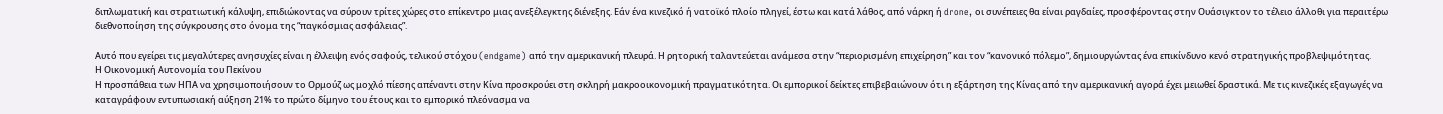διπλωματική και στρατιωτική κάλυψη, επιδιώκοντας να σύρουν τρίτες χώρες στο επίκεντρο μιας ανεξέλεγκτης διένεξης. Εάν ένα κινεζικό ή νατοϊκό πλοίο πληγεί, έστω και κατά λάθος, από νάρκη ή drone, οι συνέπειες θα είναι ραγδαίες, προσφέροντας στην Ουάσιγκτον το τέλειο άλλοθι για περαιτέρω διεθνοποίηση της σύγκρουσης στο όνομα της “παγκόσμιας ασφάλειας”.

Αυτό που εγείρει τις μεγαλύτερες ανησυχίες είναι η έλλειψη ενός σαφούς, τελικού στόχου (endgame) από την αμερικανική πλευρά. Η ρητορική ταλαντεύεται ανάμεσα στην “περιορισμένη επιχείρηση” και τον “κανονικό πόλεμο”, δημιουργώντας ένα επικίνδυνο κενό στρατηγικής προβλεψιμότητας.
Η Οικονομική Αυτονομία του Πεκίνου
Η προσπάθεια των ΗΠΑ να χρησιμοποιήσουν το Ορμούζ ως μοχλό πίεσης απέναντι στην Κίνα προσκρούει στη σκληρή μακροοικονομική πραγματικότητα. Οι εμπορικοί δείκτες επιβεβαιώνουν ότι η εξάρτηση της Κίνας από την αμερικανική αγορά έχει μειωθεί δραστικά. Με τις κινεζικές εξαγωγές να καταγράφουν εντυπωσιακή αύξηση 21% το πρώτο δίμηνο του έτους και το εμπορικό πλεόνασμα να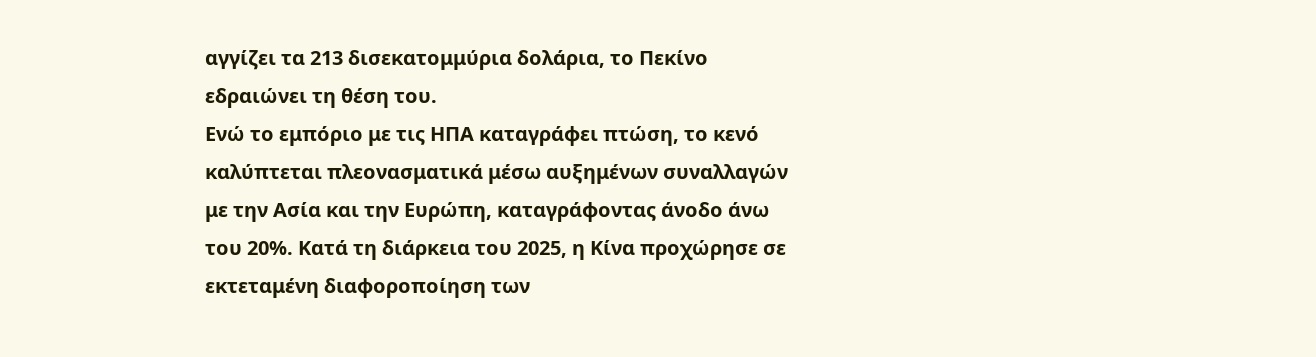αγγίζει τα 213 δισεκατομμύρια δολάρια, το Πεκίνο εδραιώνει τη θέση του.
Ενώ το εμπόριο με τις ΗΠΑ καταγράφει πτώση, το κενό καλύπτεται πλεονασματικά μέσω αυξημένων συναλλαγών με την Ασία και την Ευρώπη, καταγράφοντας άνοδο άνω του 20%. Κατά τη διάρκεια του 2025, η Κίνα προχώρησε σε εκτεταμένη διαφοροποίηση των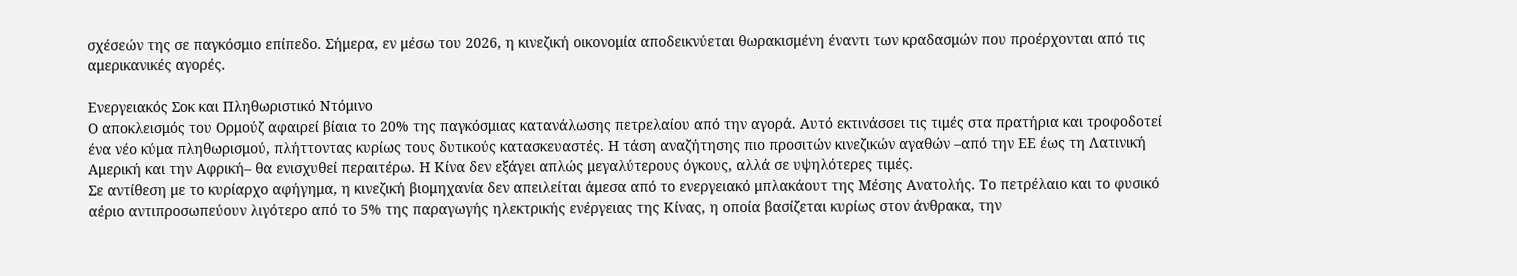σχέσεών της σε παγκόσμιο επίπεδο. Σήμερα, εν μέσω του 2026, η κινεζική οικονομία αποδεικνύεται θωρακισμένη έναντι των κραδασμών που προέρχονται από τις αμερικανικές αγορές.

Ενεργειακός Σοκ και Πληθωριστικό Ντόμινο
Ο αποκλεισμός του Ορμούζ αφαιρεί βίαια το 20% της παγκόσμιας κατανάλωσης πετρελαίου από την αγορά. Αυτό εκτινάσσει τις τιμές στα πρατήρια και τροφοδοτεί ένα νέο κύμα πληθωρισμού, πλήττοντας κυρίως τους δυτικούς κατασκευαστές. Η τάση αναζήτησης πιο προσιτών κινεζικών αγαθών –από την ΕΕ έως τη Λατινική Αμερική και την Αφρική– θα ενισχυθεί περαιτέρω. Η Κίνα δεν εξάγει απλώς μεγαλύτερους όγκους, αλλά σε υψηλότερες τιμές.
Σε αντίθεση με το κυρίαρχο αφήγημα, η κινεζική βιομηχανία δεν απειλείται άμεσα από το ενεργειακό μπλακάουτ της Μέσης Ανατολής. Το πετρέλαιο και το φυσικό αέριο αντιπροσωπεύουν λιγότερο από το 5% της παραγωγής ηλεκτρικής ενέργειας της Κίνας, η οποία βασίζεται κυρίως στον άνθρακα, την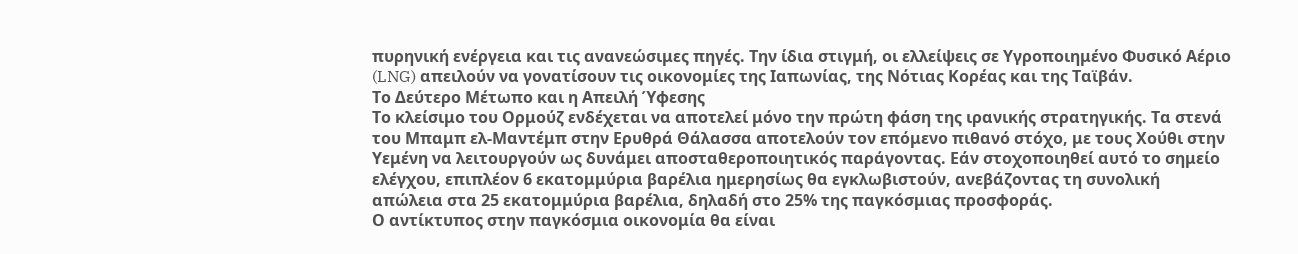πυρηνική ενέργεια και τις ανανεώσιμες πηγές. Την ίδια στιγμή, οι ελλείψεις σε Υγροποιημένο Φυσικό Αέριο (LNG) απειλούν να γονατίσουν τις οικονομίες της Ιαπωνίας, της Νότιας Κορέας και της Ταϊβάν.
Το Δεύτερο Μέτωπο και η Απειλή Ύφεσης
Το κλείσιμο του Ορμούζ ενδέχεται να αποτελεί μόνο την πρώτη φάση της ιρανικής στρατηγικής. Τα στενά του Μπαμπ ελ-Μαντέμπ στην Ερυθρά Θάλασσα αποτελούν τον επόμενο πιθανό στόχο, με τους Χούθι στην Υεμένη να λειτουργούν ως δυνάμει αποσταθεροποιητικός παράγοντας. Εάν στοχοποιηθεί αυτό το σημείο ελέγχου, επιπλέον 6 εκατομμύρια βαρέλια ημερησίως θα εγκλωβιστούν, ανεβάζοντας τη συνολική απώλεια στα 25 εκατομμύρια βαρέλια, δηλαδή στο 25% της παγκόσμιας προσφοράς.
Ο αντίκτυπος στην παγκόσμια οικονομία θα είναι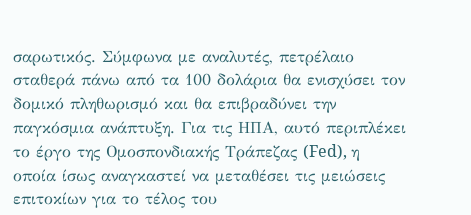σαρωτικός. Σύμφωνα με αναλυτές, πετρέλαιο σταθερά πάνω από τα 100 δολάρια θα ενισχύσει τον δομικό πληθωρισμό και θα επιβραδύνει την παγκόσμια ανάπτυξη. Για τις ΗΠΑ, αυτό περιπλέκει το έργο της Ομοσπονδιακής Τράπεζας (Fed), η οποία ίσως αναγκαστεί να μεταθέσει τις μειώσεις επιτοκίων για το τέλος του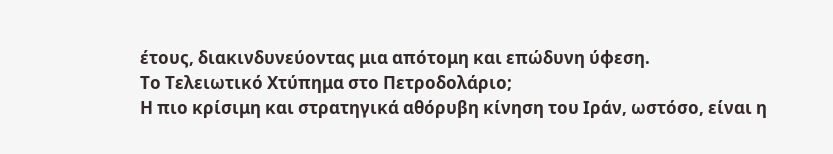έτους, διακινδυνεύοντας μια απότομη και επώδυνη ύφεση.
Το Τελειωτικό Χτύπημα στο Πετροδολάριο;
Η πιο κρίσιμη και στρατηγικά αθόρυβη κίνηση του Ιράν, ωστόσο, είναι η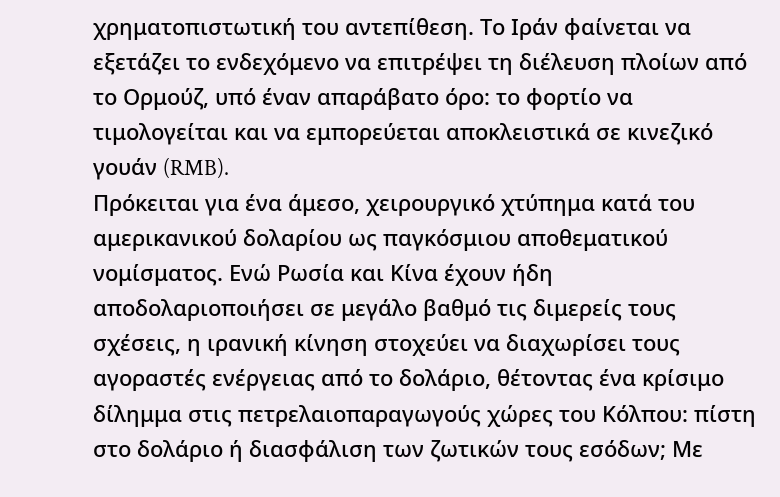χρηματοπιστωτική του αντεπίθεση. Το Ιράν φαίνεται να εξετάζει το ενδεχόμενο να επιτρέψει τη διέλευση πλοίων από το Ορμούζ, υπό έναν απαράβατο όρο: το φορτίο να τιμολογείται και να εμπορεύεται αποκλειστικά σε κινεζικό γουάν (RMB).
Πρόκειται για ένα άμεσο, χειρουργικό χτύπημα κατά του αμερικανικού δολαρίου ως παγκόσμιου αποθεματικού νομίσματος. Ενώ Ρωσία και Κίνα έχουν ήδη αποδολαριοποιήσει σε μεγάλο βαθμό τις διμερείς τους σχέσεις, η ιρανική κίνηση στοχεύει να διαχωρίσει τους αγοραστές ενέργειας από το δολάριο, θέτοντας ένα κρίσιμο δίλημμα στις πετρελαιοπαραγωγούς χώρες του Κόλπου: πίστη στο δολάριο ή διασφάλιση των ζωτικών τους εσόδων; Με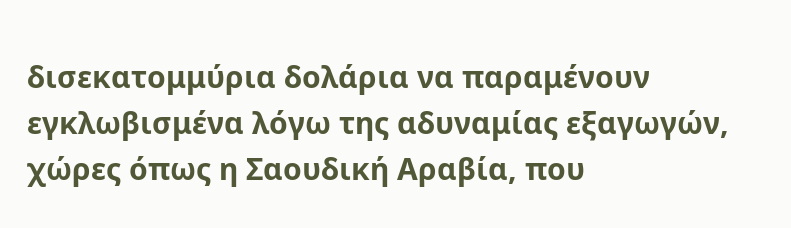δισεκατομμύρια δολάρια να παραμένουν εγκλωβισμένα λόγω της αδυναμίας εξαγωγών, χώρες όπως η Σαουδική Αραβία, που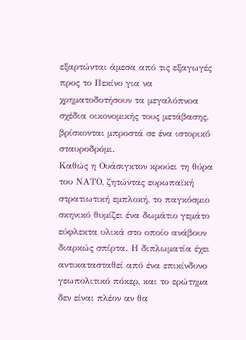εξαρτώνται άμεσα από τις εξαγωγές προς το Πεκίνο για να χρηματοδοτήσουν τα μεγαλόπνοα σχέδια οικονομικής τους μετάβασης, βρίσκονται μπροστά σε ένα ιστορικό σταυροδρόμι.
Καθώς η Ουάσιγκτον κρούει τη θύρα του ΝΑΤΟ, ζητώντας ευρωπαϊκή στρατιωτική εμπλοκή, το παγκόσμιο σκηνικό θυμίζει ένα δωμάτιο γεμάτο εύφλεκτα υλικά στο οποίο ανάβουν διαρκώς σπίρτα. Η διπλωματία έχει αντικατασταθεί από ένα επικίνδυνο γεωπολιτικό πόκερ, και το ερώτημα δεν είναι πλέον αν θα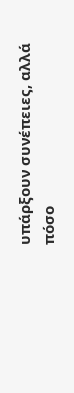υπάρξουν συνέπειες, αλλά πόσο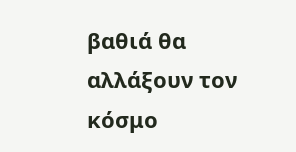βαθιά θα αλλάξουν τον κόσμο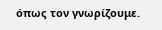όπως τον γνωρίζουμε.